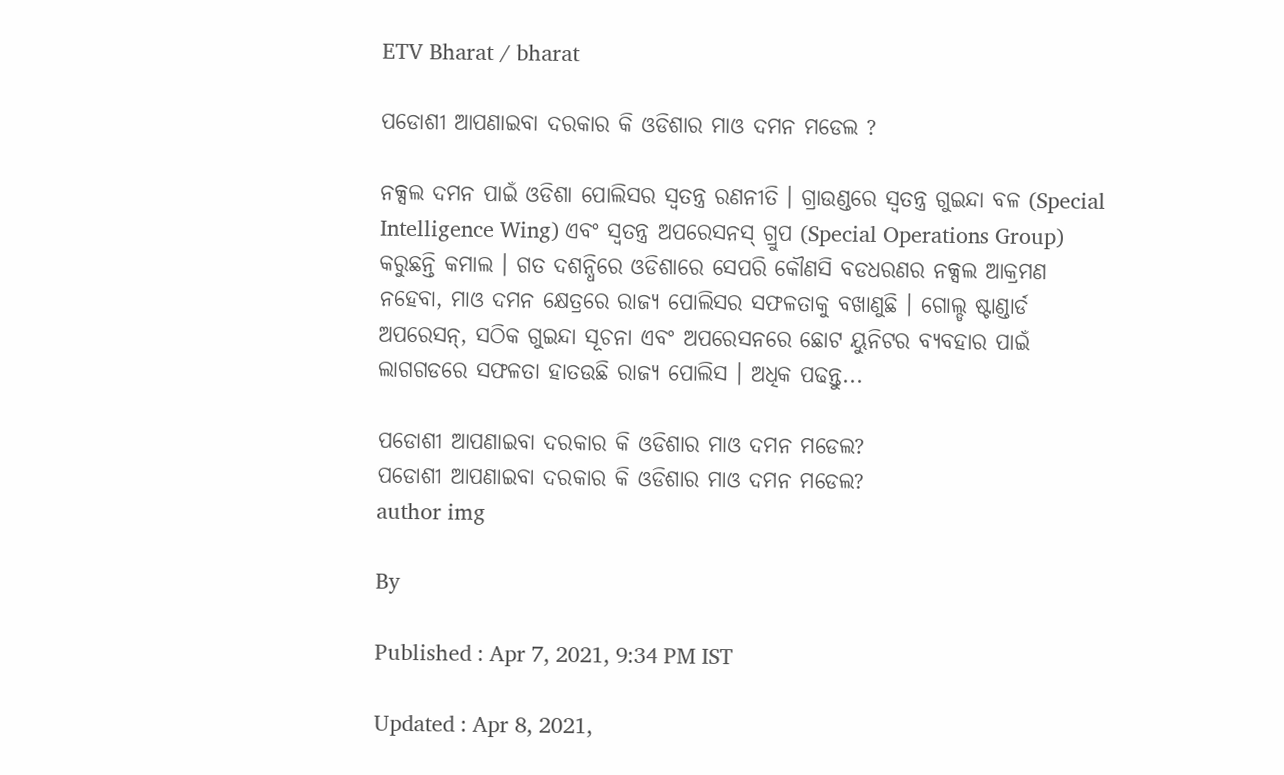ETV Bharat / bharat

ପଡୋଶୀ ଆପଣାଇବା ଦରକାର କି ଓଡିଶାର ମାଓ ଦମନ ମଡେଲ ?

ନକ୍ସଲ ଦମନ ପାଇଁ ଓଡିଶା ପୋଲିସର ସ୍ବତନ୍ତ୍ର ରଣନୀତି । ଗ୍ରାଉଣ୍ଡରେ ସ୍ବତନ୍ତ୍ର ଗୁଇନ୍ଦା ବଳ (Special Intelligence Wing) ଏବଂ ସ୍ବତନ୍ତ୍ର ଅପରେସନସ୍ ଗ୍ରୁପ (Special Operations Group) କରୁଛନ୍ତି କମାଲ । ଗତ ଦଶନ୍ଧିରେ ଓଡିଶାରେ ସେପରି କୌଣସି ବଡଧରଣର ନକ୍ସଲ ଆକ୍ରମଣ ନହେବା, ମାଓ ଦମନ କ୍ଷେତ୍ରରେ ରାଜ୍ୟ ପୋଲିସର ସଫଳତାକୁ ବଖାଣୁଛି । ଗୋଲ୍ଡ ଷ୍ଟାଣ୍ଡାର୍ଡ ଅପରେସନ୍, ସଠିକ ଗୁଇନ୍ଦା ସୂଚନା ଏବଂ ଅପରେସନରେ ଛୋଟ ୟୁନିଟର ବ୍ୟବହାର ପାଇଁ ଲାଗଗଡରେ ସଫଳତା ହାତଉଛି ରାଜ୍ୟ ପୋଲିସ । ଅଧିକ ପଢନ୍ତୁ...

ପଡୋଶୀ ଆପଣାଇବା ଦରକାର କି ଓଡିଶାର ମାଓ ଦମନ ମଡେଲ?
ପଡୋଶୀ ଆପଣାଇବା ଦରକାର କି ଓଡିଶାର ମାଓ ଦମନ ମଡେଲ?
author img

By

Published : Apr 7, 2021, 9:34 PM IST

Updated : Apr 8, 2021,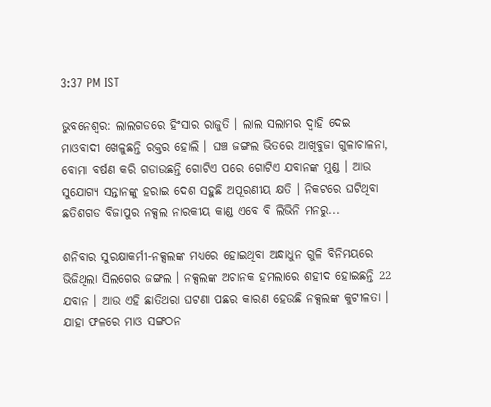3:37 PM IST

ଭୁବନେଶ୍ବର: ଲାଲଗଡରେ ହିଂସାର ରାଜୁତି । ଲାଲ ସଲାମର ଦ୍ବାହି ଦେଇ ମାଓବାଦୀ ଖେଳୁଛନ୍ତି ରକ୍ତର ହୋଲି । ଘଞ୍ଚ ଜଙ୍ଗଲ ଭିତରେ ଆଖିବୁଜା ଗୁଳାଚାଳନା, ବୋମା ବର୍ଷଣ କରି ଗଡାଉଛନ୍ତି ଗୋଟିଏ ପରେ ଗୋଟିଏ ଯବାନଙ୍କ ମୁଣ୍ଡ । ଆଉ ସୁଯୋଗ୍ୟ ସନ୍ତାନଙ୍କୁ ହରାଇ ଦେଶ ସହୁଛି ଅପୂରଣୀୟ କ୍ଷତି । ନିକଟରେ ଘଟିଥିବା ଛତିଶଗଡ ବିଜାପୁର ନକ୍ସଲ ନାରକୀୟ କାଣ୍ଡ ଏବେ ବି ଲିଭିନି ମନରୁ...

ଶନିବାର ସୁରକ୍ଷାକର୍ମୀ-ନକ୍ସଲଙ୍କ ମଧ୍ୟରେ ହୋଇଥିବା ଅନ୍ଧାଧୁନ ଗୁଳି ବିନିମୟରେ ଭିଜିଥିଲା ସିଲଗେର ଜଙ୍ଗଲ । ନକ୍ସଲଙ୍କ ଅଚାନକ ହମଲାରେ ଶହୀଦ ହୋଇଛନ୍ତି 22 ଯବାନ । ଆଉ ଏହି ଛାତିଥରା ଘଟଣା ପଛର କାରଣ ହେଉଛି ନକ୍ସଲଙ୍କ କୁଟୀଳତା । ଯାହା ଫଳରେ ମାଓ ସଙ୍ଗଠନ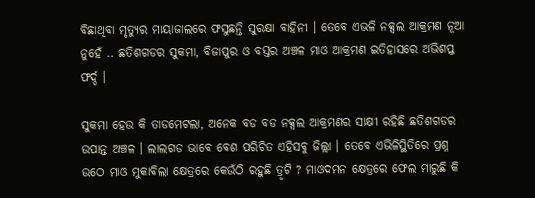ବିଛାଥିବା ମୃତ୍ୟୁର ମାୟାଜାଲରେ ଫସୁଛନ୍ତି ସୁରକ୍ଷା ବାହିନୀ । ତେବେ ଏଭଳି ନକ୍ସଲ ଆକ୍ରମଣ ନୂଆ ନୁହେଁ .. ଛତିଶଗଡର ସୁକମା, ବିଜାପୁର ଓ ବସ୍ତର ଅଞ୍ଚଳ ମାଓ ଆକ୍ରମଣ ଇତିହାସରେ ଅଭିଶପ୍ତ ଫର୍ଦ୍ଦ ।

ସୁକମା ହେଉ କି ତାଡମେଟଲା, ଅନେକ ବଡ ବଡ ନକ୍ସଲ ଆକ୍ରମଣର ସାକ୍ଷୀ ରହିଛି ଛତିଶଗଡର ଉପାନ୍ତ ଅଞ୍ଚଳ । ଲାଲଗଡ ଭାବେ ବେଶ ପରିଚିତ ଏହିସବୁ ଜିଲ୍ଲା । ତେବେ ଏଭିଳିସ୍ଥିତିରେ ପ୍ରଶ୍ନ ଉଠେ ମାଓ ମୁକାବିଲା କ୍ଷେତ୍ରରେ କେଉଁଠି ରହୁଛି ତ୍ରୃଟି ? ମାଓଦମନ କ୍ଷେତ୍ରରେ ଫେଲ ମାରୁଛି କି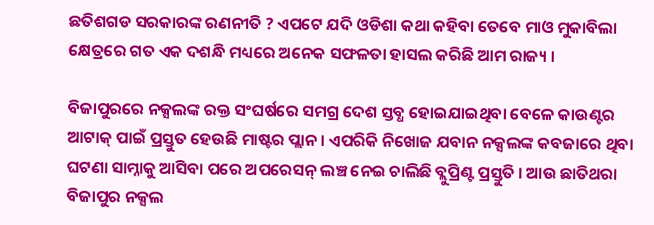ଛତିଶଗଡ ସରକାରଙ୍କ ରଣନୀତି ? ଏପଟେ ଯଦି ଓଡିଶା କଥା କହିବା ତେବେ ମାଓ ମୁକାବିଲା କ୍ଷେତ୍ରରେ ଗତ ଏକ ଦଶନ୍ଧି ମଧ୍ୟରେ ଅନେକ ସଫଳତା ହାସଲ କରିଛି ଆମ ରାଜ୍ୟ ।

ବିଜାପୁରରେ ନକ୍ସଲଙ୍କ ରକ୍ତ ସଂଘର୍ଷରେ ସମଗ୍ର ଦେଶ ସ୍ତବ୍ଧ ହୋଇଯାଇଥିବା ବେଳେ କାଉଣ୍ଟର ଆଟାକ୍ ପାଇଁ ପ୍ରସ୍ତୁତ ହେଉଛି ମାଷ୍ଟର ପ୍ଲାନ । ଏପରିକି ନିଖୋଜ ଯବାନ ନକ୍ସଲଙ୍କ କବଜାରେ ଥିବା ଘଟଣା ସାମ୍ନାକୁ ଆସିବା ପରେ ଅପରେସନ୍ ଲଞ୍ଚ ନେଇ ଚାଲିଛି ବ୍ଲୁପ୍ରିଣ୍ଟ ପ୍ରସ୍ତୁତି । ଆଉ ଛାତିଥରା ବିଜାପୁର ନକ୍ସଲ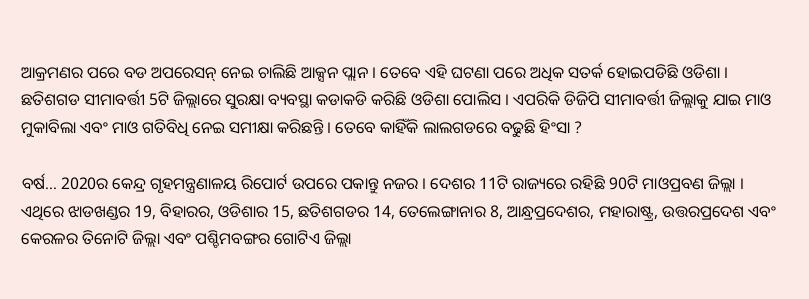ଆକ୍ରମଣର ପରେ ବଡ ଅପରେସନ୍ ନେଇ ଚାଲିଛି ଆକ୍ସନ ପ୍ଲାନ । ତେବେ ଏହି ଘଟଣା ପରେ ଅଧିକ ସତର୍କ ହୋଇପଡିଛି ଓଡିଶା । ଛତିଶଗଡ ସୀମାବର୍ତ୍ତୀ 5ଟି ଜିଲ୍ଲାରେ ସୁରକ୍ଷା ବ୍ୟବସ୍ଥା କଡାକଡି କରିଛି ଓଡିଶା ପୋଲିସ । ଏପରିକି ଡିଜିପି ସୀମାବର୍ତ୍ତୀ ଜିଲ୍ଲାକୁ ଯାଇ ମାଓ ମୁକାବିଲା ଏବଂ ମାଓ ଗତିବିଧି ନେଇ ସମୀକ୍ଷା କରିଛନ୍ତି । ତେବେ କାହିଁକି ଲାଲଗଡରେ ବଢୁଛି ହିଂସା ?

ବର୍ଷ... 2020ର କେନ୍ଦ୍ର ଗୃହମନ୍ତ୍ରଣାଳୟ ରିପୋର୍ଟ ଉପରେ ପକାନ୍ତୁ ନଜର । ଦେଶର 11ଟି ରାଜ୍ୟରେ ରହିଛି 90ଟି ମାଓପ୍ରବଣ ଜିଲ୍ଲା । ଏଥିରେ ଝାଡଖଣ୍ଡର 19, ବିହାରର, ଓଡିଶାର 15, ଛତିଶଗଡର 14, ତେଲେଙ୍ଗାନାର 8, ଆନ୍ଧ୍ରପ୍ରଦେଶର, ମହାରାଷ୍ଟ୍ର, ଉତ୍ତରପ୍ରଦେଶ ଏବଂ କେରଳର ତିନୋଟି ଜିଲ୍ଲା ଏବଂ ପଶ୍ଚିମବଙ୍ଗର ଗୋଟିଏ ଜିଲ୍ଲା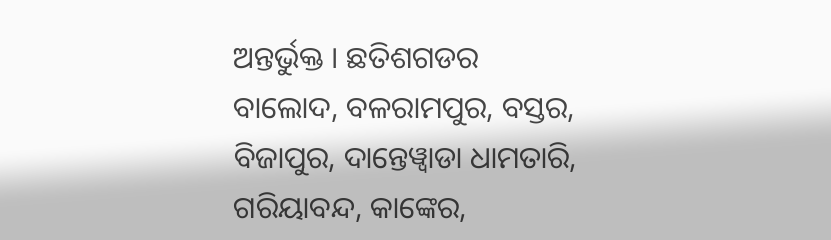ଅନ୍ତର୍ଭୁକ୍ତ । ଛତିଶଗଡର ବାଲୋଦ, ବଳରାମପୁର, ବସ୍ତର, ବିଜାପୁର, ଦାନ୍ତେୱ୍ବାଡା ଧାମତାରି, ଗରିୟାବନ୍ଦ, କାଙ୍କେର,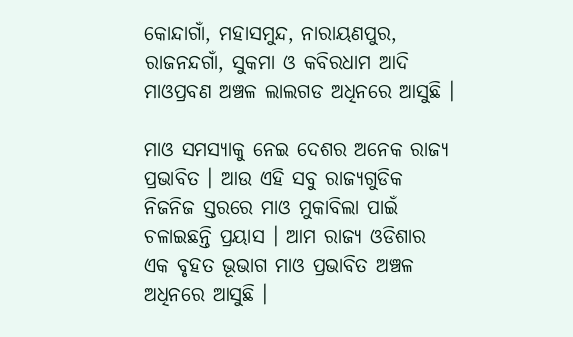କୋନ୍ଦାଗାଁ, ମହାସମୁନ୍ଦ, ନାରାୟଣପୁର, ରାଜନନ୍ଦଗାଁ, ସୁକମା ଓ କବିରଧାମ ଆଦି ମାଓପ୍ରବଣ ଅଞ୍ଚଳ ଲାଲଗଡ ଅଧିନରେ ଆସୁଛି ।

ମାଓ ସମସ୍ୟାକୁ ନେଇ ଦେଶର ଅନେକ ରାଜ୍ୟ ପ୍ରଭାବିତ । ଆଉ ଏହି ସବୁ ରାଜ୍ୟଗୁଡିକ ନିଜନିଜ ସ୍ତରରେ ମାଓ ମୁକାବିଲା ପାଇଁ ଚଳାଇଛନ୍ତି ପ୍ରୟାସ । ଆମ ରାଜ୍ୟ ଓଡିଶାର ଏକ ବୃହତ ଭୂଭାଗ ମାଓ ପ୍ରଭାବିତ ଅଞ୍ଚଳ ଅଧିନରେ ଆସୁଛି ।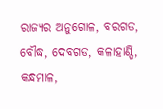ରାଜ୍ୟର ଅନୁଗୋଳ, ବରଗଡ, ବୌଦ୍ଧ, ଦେବଗଡ, କଳାହାଣ୍ଡି, କନ୍ଧମାଳ,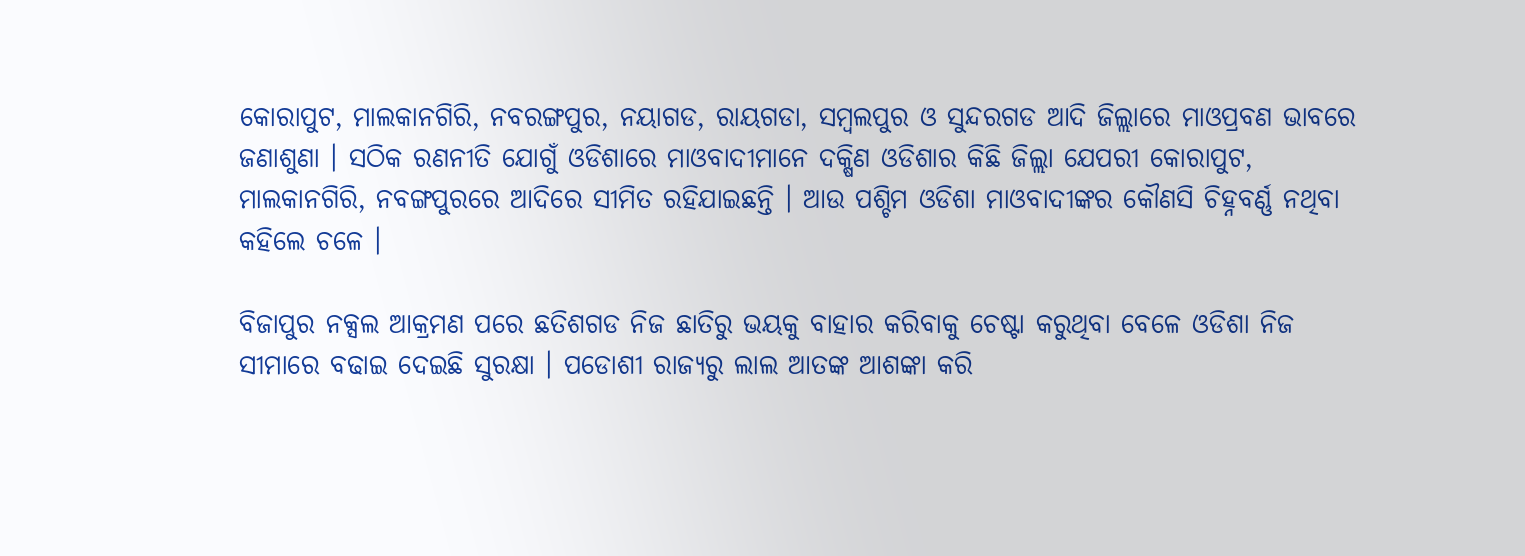କୋରାପୁଟ, ମାଲକାନଗିରି, ନବରଙ୍ଗପୁର, ନୟାଗଡ, ରାୟଗଡା, ସମ୍ବଲପୁର ଓ ସୁନ୍ଦରଗଡ ଆଦି ଜିଲ୍ଲାରେ ମାଓପ୍ରବଣ ଭାବରେ ଜଣାଶୁଣା । ସଠିକ ରଣନୀତି ଯୋଗୁଁ ଓଡିଶାରେ ମାଓବାଦୀମାନେ ଦକ୍ଷିଣ ଓଡିଶାର କିଛି ଜିଲ୍ଲା ଯେପରୀ କୋରାପୁଟ, ମାଲକାନଗିରି, ନବଙ୍ଗପୁରରେ ଆଦିରେ ସୀମିତ ରହିଯାଇଛନ୍ତି । ଆଉ ପଶ୍ଚିମ ଓଡିଶା ମାଓବାଦୀଙ୍କର କୌଣସି ଚିହ୍ନବର୍ଣ୍ଣ ନଥିବା କହିଲେ ଚଳେ ।

ବିଜାପୁର ନକ୍ସଲ ଆକ୍ରମଣ ପରେ ଛତିଶଗଡ ନିଜ ଛାତିରୁ ଭୟକୁ ବାହାର କରିବାକୁ ଚେଷ୍ଟା କରୁଥିବା ବେଳେ ଓଡିଶା ନିଜ ସୀମାରେ ବଢାଇ ଦେଇଛି ସୁରକ୍ଷା । ପଡୋଶୀ ରାଜ୍ୟରୁ ଲାଲ ଆତଙ୍କ ଆଶଙ୍କା କରି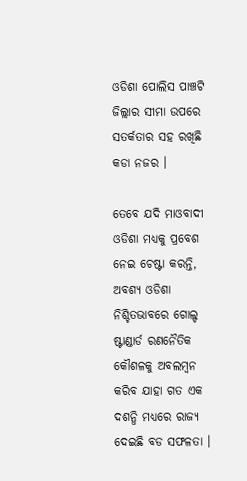ଓଡିଶା ପୋଲିସ ପାଞ୍ଚଟି ଜିଲ୍ଲାର ସୀମା ଉପରେ ସତର୍କତାର ସହ ରଖିଛି କଡା ନଜର ।

ତେବେ ଯଦି ମାଓବାଦୀ ଓଡିଶା ମଧ୍ୟକୁ ପ୍ରବେଶ ନେଇ ଚେଷ୍ଟା କରନ୍ତି, ଅବଶ୍ୟ ଓଡିଶା ନିଶ୍ଚିତଭାବରେ ଗୋଲ୍ଡ ଷ୍ଟାଣ୍ଡାର୍ଡ ରଣନୈତିକ କୌଶଳକୁ ଅବଲମ୍ବନ କରିବ ଯାହା ଗତ ଏକ ଦଶନ୍ଧି ମଧ୍ୟରେ ରାଜ୍ୟ ଦେଇଛି ବଡ ସଫଳତା ।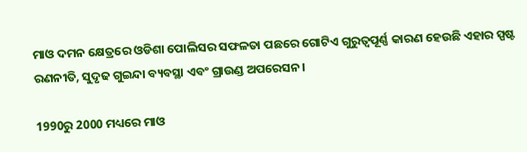ମାଓ ଦମନ କ୍ଷେତ୍ରରେ ଓଡିଶା ପୋଲିସର ସଫଳତା ପଛରେ ଗୋଟିଏ ଗୁରୁତ୍ୱପୂର୍ଣ୍ଣ କାରଣ ହେଉଛି ଏହାର ସ୍ପଷ୍ଟ ରଣନୀତି, ସୁଦୃଢ ଗୁଇନ୍ଦା ବ୍ୟବସ୍ଥା ଏବଂ ଗ୍ରାଉଣ୍ଡ ଅପରେସନ ।

1990ରୁ 2000 ମଧ୍ୟରେ ମାଓ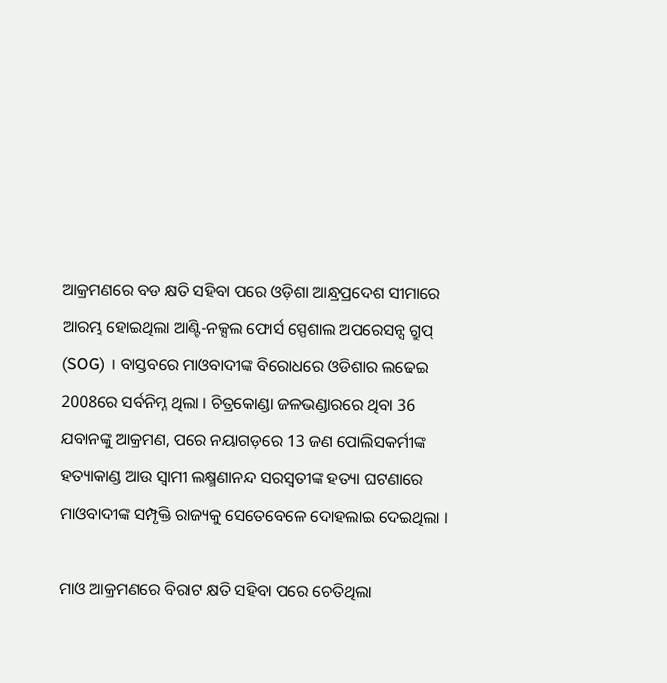ଆକ୍ରମଣରେ ବଡ କ୍ଷତି ସହିବା ପରେ ଓଡ଼ିଶା ଆନ୍ଧ୍ରପ୍ରଦେଶ ସୀମାରେ ଆରମ୍ଭ ହୋଇଥିଲା ଆଣ୍ଟି-ନକ୍ସଲ ଫୋର୍ସ ସ୍ପେଶାଲ ଅପରେସନ୍ସ ଗ୍ରୁପ୍ (SOG) । ବାସ୍ତବରେ ମାଓବାଦୀଙ୍କ ବିରୋଧରେ ଓଡିଶାର ଲଢେଇ 2008ରେ ସର୍ବନିମ୍ନ ଥିଲା । ଚିତ୍ରକୋଣ୍ଡା ଜଳଭଣ୍ଡାରରେ ଥିବା 36 ଯବାନଙ୍କୁ ଆକ୍ରମଣ, ପରେ ନୟାଗଡ଼ରେ 13 ଜଣ ପୋଲିସକର୍ମୀଙ୍କ ହତ୍ୟାକାଣ୍ଡ ଆଉ ସ୍ବାମୀ ଲକ୍ଷ୍ମଣାନନ୍ଦ ସରସ୍ୱତୀଙ୍କ ହତ୍ୟା ଘଟଣାରେ ମାଓବାଦୀଙ୍କ ସମ୍ପୃକ୍ତି ରାଜ୍ୟକୁ ସେତେବେଳେ ଦୋହଲାଇ ଦେଇଥିଲା ।

ମାଓ ଆକ୍ରମଣରେ ବିରାଟ କ୍ଷତି ସହିବା ପରେ ଚେତିଥିଲା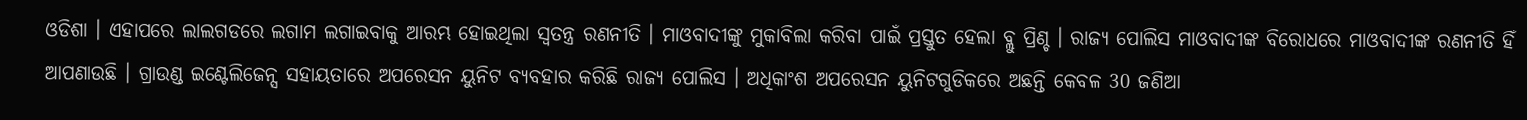ଓଡିଶା । ଏହାପରେ ଲାଲଗଡରେ ଲଗାମ ଲଗାଇବାକୁ ଆରମ୍ଭ ହୋଇଥିଲା ସ୍ବତନ୍ତ୍ର ରଣନୀତି । ମାଓବାଦୀଙ୍କୁ ମୁକାବିଲା କରିବା ପାଇଁ ପ୍ରସ୍ତୁତ ହେଲା ବ୍ଲୁ ପ୍ରିଣ୍ଚ । ରାଜ୍ୟ ପୋଲିସ ମାଓବାଦୀଙ୍କ ବିରୋଧରେ ମାଓବାଦୀଙ୍କ ରଣନୀତି ହିଁ ଆପଣାଉଛି । ଗ୍ରାଉଣ୍ଡ ଇଣ୍ଟେଲିଜେନ୍ସ ସହାୟତାରେ ଅପରେସନ ୟୁନିଟ ବ୍ୟବହାର କରିଛି ରାଜ୍ୟ ପୋଲିସ । ଅଧିକାଂଶ ଅପରେସନ ୟୁନିଟଗୁଡିକରେ ଅଛନ୍ତି କେବଳ 30 ଜଣିଆ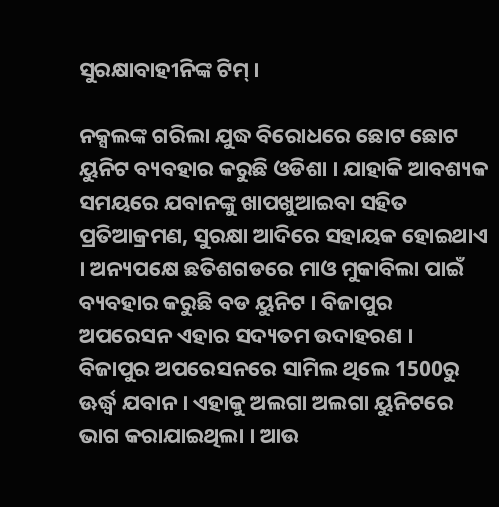ସୁରକ୍ଷାବାହୀନିଙ୍କ ଟିମ୍‌ ।

ନକ୍ସଲଙ୍କ ଗରିଲା ଯୁଦ୍ଧ ବିରୋଧରେ ଛୋଟ ଛୋଟ ୟୁନିଟ ବ୍ୟବହାର କରୁଛି ଓଡିଶା । ଯାହାକି ଆବଶ୍ୟକ ସମୟରେ ଯବାନଙ୍କୁ ଖାପଖୁଆଇବା ସହିତ ପ୍ରତିଆକ୍ରମଣ, ସୁରକ୍ଷା ଆଦିରେ ସହାୟକ ହୋଇଥାଏ । ଅନ୍ୟପକ୍ଷେ ଛତିଶଗଡରେ ମାଓ ମୁକାବିଲା ପାଇଁ ବ୍ୟବହାର କରୁଛି ବଡ ୟୁନିଟ । ବିଜାପୁର ଅପରେସନ ଏହାର ସଦ୍ୟତମ ଉଦାହରଣ । ବିଜାପୁର ଅପରେସନରେ ସାମିଲ ଥିଲେ 1500ରୁ ଊର୍ଦ୍ଧ୍ବ ଯବାନ । ଏହାକୁ ଅଲଗା ଅଲଗା ୟୁନିଟରେ ଭାଗ କରାଯାଇଥିଲା । ଆଉ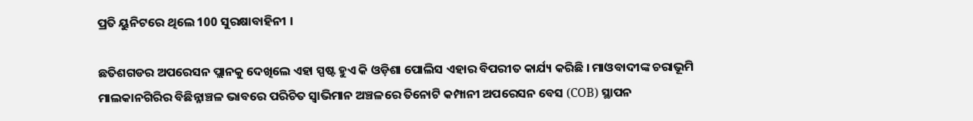ପ୍ରତି ୟୁନିଟରେ ଥିଲେ 100 ସୁରକ୍ଷାବାହିନୀ ।

ଛତିଶଗଡର ଅପରେସନ ପ୍ଲାନକୁ ଦେଖିଲେ ଏହା ସ୍ପଷ୍ଟ ହୁଏ କି ଓଡ଼ିଶା ପୋଲିସ ଏହାର ବିପରୀତ କାର୍ଯ୍ୟ କରିଛି । ମାଓବାଦୀଙ୍କ ଚରାଭୂମି ମାଲକାନଗିରିର ବିଛିନ୍ନାଞ୍ଚଳ ଭାବରେ ପରିଚିତ ସ୍ବାଭିମାନ ଅଞ୍ଚଳରେ ତିନୋଟି କମ୍ପାନୀ ଅପରେସନ ବେସ (COB) ସ୍ଥାପନ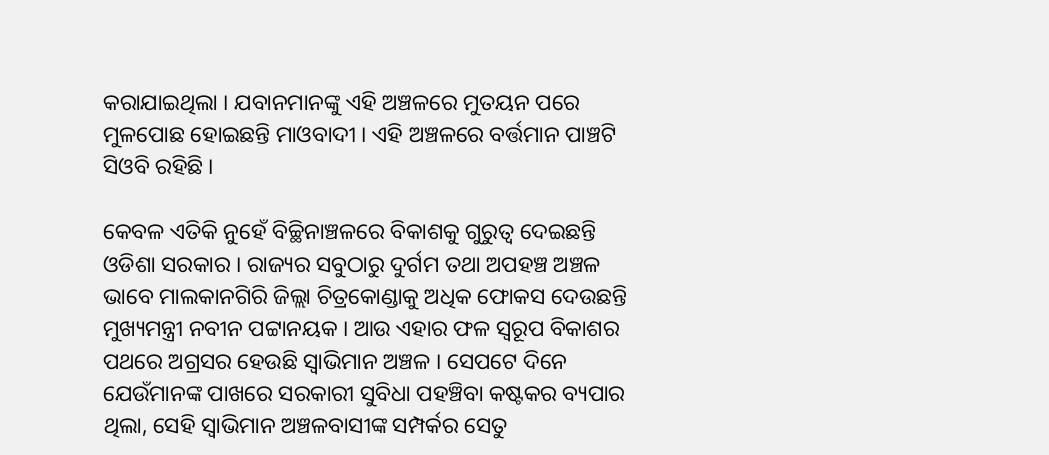କରାଯାଇଥିଲା । ଯବାନମାନଙ୍କୁ ଏହି ଅଞ୍ଚଳରେ ମୁତୟନ ପରେ ମୁଳପୋଛ ହୋଇଛନ୍ତି ମାଓବାଦୀ । ଏହି ଅଞ୍ଚଳରେ ବର୍ତ୍ତମାନ ପାଞ୍ଚଟି ସିଓବି ରହିଛି ।

କେବଳ ଏତିକି ନୁହେଁ ବିଚ୍ଛିନାଞ୍ଚଳରେ ବିକାଶକୁ ଗୁରୁତ୍ବ ଦେଇଛନ୍ତି ଓଡିଶା ସରକାର । ରାଜ୍ୟର ସବୁଠାରୁ ଦୁର୍ଗମ ତଥା ଅପହଞ୍ଚ ଅଞ୍ଚଳ ଭାବେ ମାଲକାନଗିରି ଜିଲ୍ଲା ଚିତ୍ରକୋଣ୍ଡାକୁ ଅଧିକ ଫୋକସ ଦେଉଛନ୍ତି ମୁଖ୍ୟମନ୍ତ୍ରୀ ନବୀନ ପଟ୍ଟାନୟକ । ଆଉ ଏହାର ଫଳ ସ୍ବରୂପ ବିକାଶର ପଥରେ ଅଗ୍ରସର ହେଉଛି ସ୍ବାଭିମାନ ଅଞ୍ଚଳ । ସେପଟେ ଦିନେ ଯେଉଁମାନଙ୍କ ପାଖରେ ସରକାରୀ ସୁବିଧା ପହଞ୍ଚିବା କଷ୍ଟକର ବ୍ୟପାର ଥିଲା, ସେହି ସ୍ବାଭିମାନ ଅଞ୍ଚଳବାସୀଙ୍କ ସମ୍ପର୍କର ସେତୁ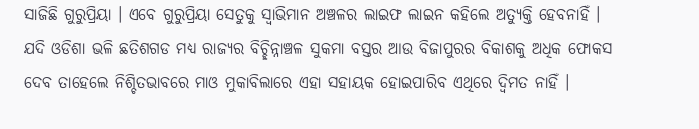ସାଜିଛି ଗୁରୁପ୍ରିୟା । ଏବେ ଗୁରୁପ୍ରିୟା ସେତୁକୁ ସ୍ବାଭିମାନ ଅଞ୍ଚଳର ଲାଇଫ ଲାଇନ କହିଲେ ଅତ୍ୟୁକ୍ତି ହେବନାହିଁ । ଯଦି ଓଡିଶା ଭଳି ଛତିଶଗଡ ମଧ୍ଯ ରାଜ୍ୟର ବିଚ୍ଛିନ୍ନାଞ୍ଚଳ ସୁକମା ବସ୍ତର ଆଉ ବିଜାପୁରର ବିକାଶକୁ ଅଧିକ ଫୋକସ ଦେବ ତାହେଲେ ନିଶ୍ଚିତଭାବରେ ମାଓ ମୁକାବିଲାରେ ଏହା ସହାୟକ ହୋଇପାରିବ ଏଥିରେ ଦ୍ବିମତ ନାହିଁ ।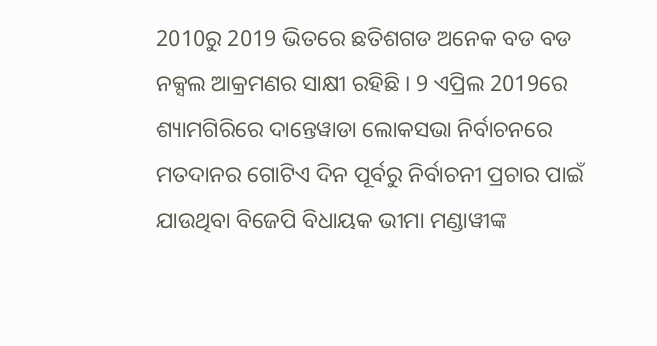2010ରୁ 2019 ଭିତରେ ଛତିଶଗଡ ଅନେକ ବଡ ବଡ ନକ୍ସଲ ଆକ୍ରମଣର ସାକ୍ଷୀ ରହିଛି । 9 ଏପ୍ରିଲ 2019ରେ ଶ୍ୟାମଗିରିରେ ଦାନ୍ତେୱାଡା ଲୋକସଭା ନିର୍ବାଚନରେ ମତଦାନର ଗୋଟିଏ ଦିନ ପୂର୍ବରୁ ନିର୍ବାଚନୀ ପ୍ରଚାର ପାଇଁ ଯାଉଥିବା ବିଜେପି ବିଧାୟକ ଭୀମା ମଣ୍ଡାୱୀଙ୍କ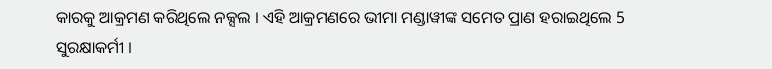କାରକୁ ଆକ୍ରମଣ କରିଥିଲେ ନକ୍ସଲ । ଏହି ଆକ୍ରମଣରେ ଭୀମା ମଣ୍ଡାୱୀଙ୍କ ସମେତ ପ୍ରାଣ ହରାଇଥିଲେ 5 ସୁରକ୍ଷାକର୍ମୀ ।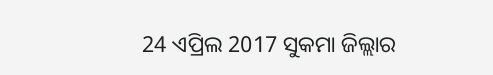24 ଏପ୍ରିଲ 2017 ସୁକମା ଜିଲ୍ଲାର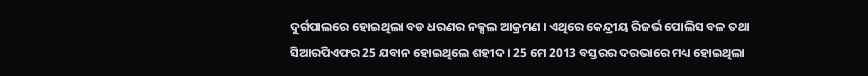ଦୁର୍ଗପାଲରେ ହୋଇଥିଲା ବଡ ଧରଣର ନକ୍ସଲ ଆକ୍ରମଣ । ଏଥିରେ କେନ୍ଦ୍ରୀୟ ରିଜର୍ଭ ପୋଲିସ ବଳ ତଥା ସିଆରପିଏଫର 25 ଯବାନ ହୋଇଥିଲେ ଶହୀଦ । 25 ମେ 2013 ବସ୍ତରର ଦରଭାରେ ମଧ୍ୟ ହୋଇଥିଲା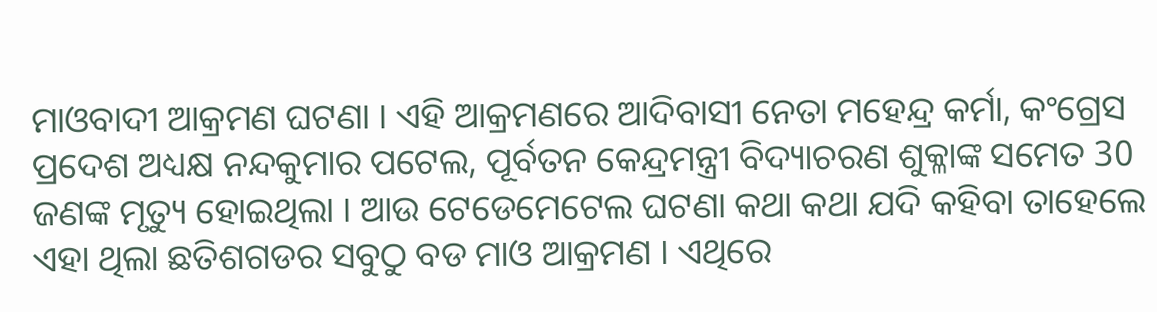ମାଓବାଦୀ ଆକ୍ରମଣ ଘଟଣା । ଏହି ଆକ୍ରମଣରେ ଆଦିବାସୀ ନେତା ମହେନ୍ଦ୍ର କର୍ମା, କଂଗ୍ରେସ ପ୍ରଦେଶ ଅଧ୍ୟକ୍ଷ ନନ୍ଦକୁମାର ପଟେଲ, ପୂର୍ବତନ କେନ୍ଦ୍ରମନ୍ତ୍ରୀ ବିଦ୍ୟାଚରଣ ଶୁକ୍ଳାଙ୍କ ସମେତ 30 ଜଣଙ୍କ ମୃତ୍ୟୁ ହୋଇଥିଲା । ଆଉ ଟେଡେମେଟେଲ ଘଟଣା କଥା କଥା ଯଦି କହିବା ତାହେଲେ ଏହା ଥିଲା ଛତିଶଗଡର ସବୁଠୁ ବଡ ମାଓ ଆକ୍ରମଣ । ଏଥିରେ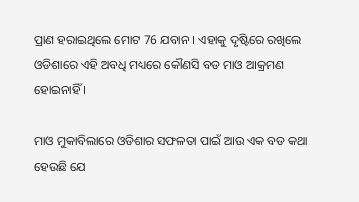ପ୍ରାଣ ହରାଇଥିଲେ ମୋଟ 76 ଯବାନ । ଏହାକୁ ଦୃଷ୍ଟିରେ ରଖିଲେ ଓଡିଶାରେ ଏହି ଅବଧି ମଧ୍ୟରେ କୌଣସି ବଡ ମାଓ ଆକ୍ରମଣ ହୋଇନାହିଁ ।

ମାଓ ମୁକାବିଲାରେ ଓଡିଶାର ସଫଳତା ପାଇଁ ଆଉ ଏକ ବଡ କଥା ହେଉଛି ଯେ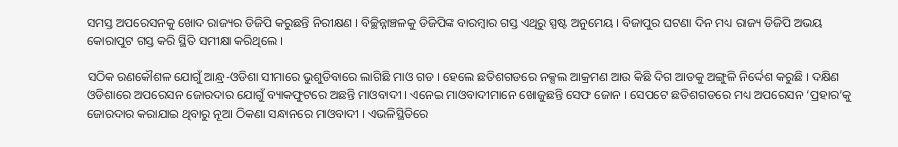ସମସ୍ତ ଅପରେସନକୁ ଖୋଦ ରାଜ୍ୟର ଡିଜିପି କରୁଛନ୍ତି ନିରୀକ୍ଷଣ । ବିଚ୍ଛିନ୍ନାଞ୍ଚଳକୁ ଡିଜିପିଙ୍କ ବାରମ୍ବାର ଗସ୍ତ ଏଥିରୁ ସ୍ପଷ୍ଟ ଅନୁମେୟ । ବିଜାପୁର ଘଟଣା ଦିନ ମଧ୍ୟ ରାଜ୍ୟ ଡିଜିପି ଅଭୟ କୋରାପୁଟ ଗସ୍ତ କରି ସ୍ଥିତି ସମୀକ୍ଷା କରିଥିଲେ ।

ସଠିକ ରଣକୌଶଳ ଯୋଗୁଁ ଆନ୍ଧ୍ର-ଓଡିଶା ସୀମାରେ ଭୁଶୁଡିବାରେ ଲାଗିଛି ମାଓ ଗଡ । ହେଲେ ଛତିଶଗଡରେ ନକ୍ସଲ ଆକ୍ରମଣ ଆଉ କିଛି ଦିଗ ଆଡକୁ ଅଙ୍ଗୁଳି ନିର୍ଦ୍ଦେଶ କରୁଛି । ଦକ୍ଷିଣ ଓଡିଶାରେ ଅପରେସନ ଜୋରଦାର ଯୋଗୁଁ ବ୍ୟାକଫୁଟରେ ଅଛନ୍ତି ମାଓବାଦୀ । ଏନେଇ ମାଓବାଦୀମାନେ ଖୋଜୁଛନ୍ତି ସେଫ ଜୋନ । ସେପଟେ ଛତିଶଗଡରେ ମଧ୍ୟ ଅପରେସନ ‘ପ୍ରହାର’କୁ ଜୋରଦାର କରାଯାଇ ଥିବାରୁ ନୂଆ ଠିକଣା ସନ୍ଧାନରେ ମାଓବାଦୀ । ଏଭଳିସ୍ଥିତିରେ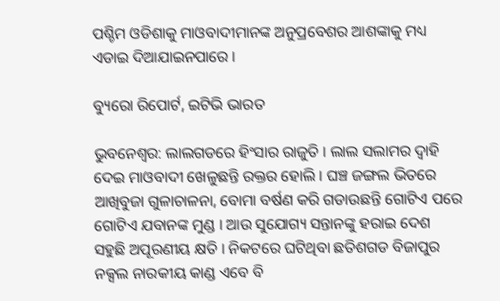ପଶ୍ଚିମ ଓଡିଶାକୁ ମାଓବାଦୀମାନଙ୍କ ଅନୁପ୍ରବେଶର ଆଶଙ୍କାକୁ ମଧ୍ୟ ଏଡାଇ ଦିଆଯାଇନପାରେ ।

ବ୍ୟୁରୋ ରିପୋର୍ଟ, ଇଟିଭି ଭାରତ

ଭୁବନେଶ୍ବର: ଲାଲଗଡରେ ହିଂସାର ରାଜୁତି । ଲାଲ ସଲାମର ଦ୍ବାହି ଦେଇ ମାଓବାଦୀ ଖେଳୁଛନ୍ତି ରକ୍ତର ହୋଲି । ଘଞ୍ଚ ଜଙ୍ଗଲ ଭିତରେ ଆଖିବୁଜା ଗୁଳାଚାଳନା, ବୋମା ବର୍ଷଣ କରି ଗଡାଉଛନ୍ତି ଗୋଟିଏ ପରେ ଗୋଟିଏ ଯବାନଙ୍କ ମୁଣ୍ଡ । ଆଉ ସୁଯୋଗ୍ୟ ସନ୍ତାନଙ୍କୁ ହରାଇ ଦେଶ ସହୁଛି ଅପୂରଣୀୟ କ୍ଷତି । ନିକଟରେ ଘଟିଥିବା ଛତିଶଗଡ ବିଜାପୁର ନକ୍ସଲ ନାରକୀୟ କାଣ୍ଡ ଏବେ ବି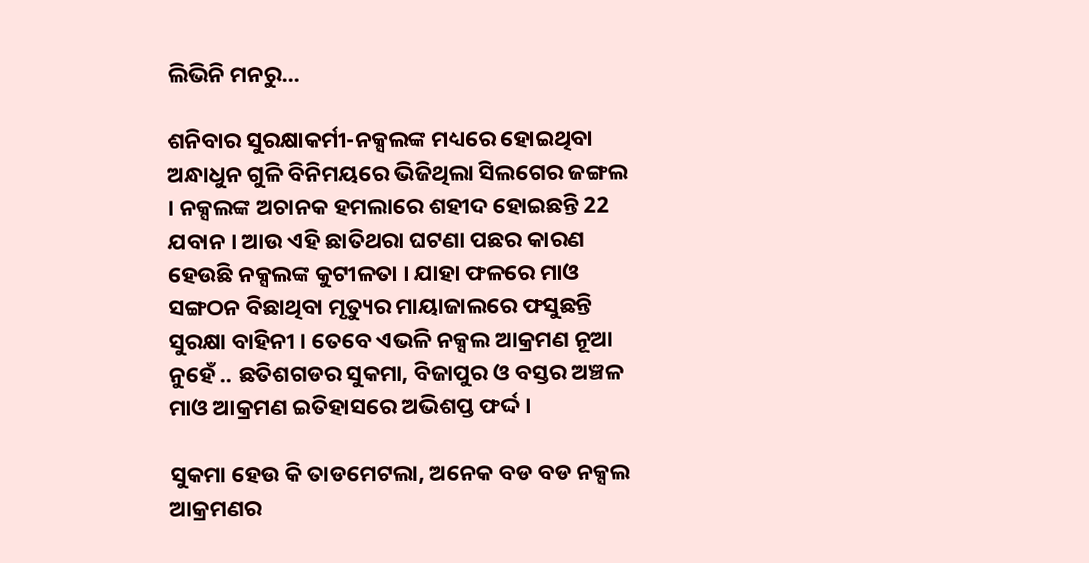ଲିଭିନି ମନରୁ...

ଶନିବାର ସୁରକ୍ଷାକର୍ମୀ-ନକ୍ସଲଙ୍କ ମଧ୍ୟରେ ହୋଇଥିବା ଅନ୍ଧାଧୁନ ଗୁଳି ବିନିମୟରେ ଭିଜିଥିଲା ସିଲଗେର ଜଙ୍ଗଲ । ନକ୍ସଲଙ୍କ ଅଚାନକ ହମଲାରେ ଶହୀଦ ହୋଇଛନ୍ତି 22 ଯବାନ । ଆଉ ଏହି ଛାତିଥରା ଘଟଣା ପଛର କାରଣ ହେଉଛି ନକ୍ସଲଙ୍କ କୁଟୀଳତା । ଯାହା ଫଳରେ ମାଓ ସଙ୍ଗଠନ ବିଛାଥିବା ମୃତ୍ୟୁର ମାୟାଜାଲରେ ଫସୁଛନ୍ତି ସୁରକ୍ଷା ବାହିନୀ । ତେବେ ଏଭଳି ନକ୍ସଲ ଆକ୍ରମଣ ନୂଆ ନୁହେଁ .. ଛତିଶଗଡର ସୁକମା, ବିଜାପୁର ଓ ବସ୍ତର ଅଞ୍ଚଳ ମାଓ ଆକ୍ରମଣ ଇତିହାସରେ ଅଭିଶପ୍ତ ଫର୍ଦ୍ଦ ।

ସୁକମା ହେଉ କି ତାଡମେଟଲା, ଅନେକ ବଡ ବଡ ନକ୍ସଲ ଆକ୍ରମଣର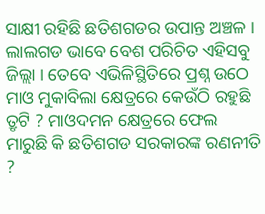ସାକ୍ଷୀ ରହିଛି ଛତିଶଗଡର ଉପାନ୍ତ ଅଞ୍ଚଳ । ଲାଲଗଡ ଭାବେ ବେଶ ପରିଚିତ ଏହିସବୁ ଜିଲ୍ଲା । ତେବେ ଏଭିଳିସ୍ଥିତିରେ ପ୍ରଶ୍ନ ଉଠେ ମାଓ ମୁକାବିଲା କ୍ଷେତ୍ରରେ କେଉଁଠି ରହୁଛି ତ୍ରୃଟି ? ମାଓଦମନ କ୍ଷେତ୍ରରେ ଫେଲ ମାରୁଛି କି ଛତିଶଗଡ ସରକାରଙ୍କ ରଣନୀତି ?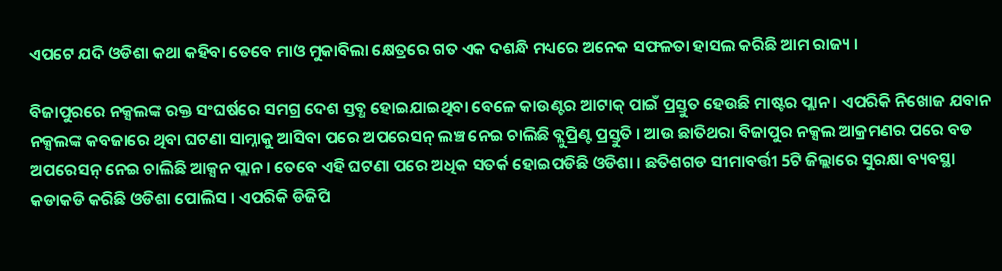ଏପଟେ ଯଦି ଓଡିଶା କଥା କହିବା ତେବେ ମାଓ ମୁକାବିଲା କ୍ଷେତ୍ରରେ ଗତ ଏକ ଦଶନ୍ଧି ମଧ୍ୟରେ ଅନେକ ସଫଳତା ହାସଲ କରିଛି ଆମ ରାଜ୍ୟ ।

ବିଜାପୁରରେ ନକ୍ସଲଙ୍କ ରକ୍ତ ସଂଘର୍ଷରେ ସମଗ୍ର ଦେଶ ସ୍ତବ୍ଧ ହୋଇଯାଇଥିବା ବେଳେ କାଉଣ୍ଟର ଆଟାକ୍ ପାଇଁ ପ୍ରସ୍ତୁତ ହେଉଛି ମାଷ୍ଟର ପ୍ଲାନ । ଏପରିକି ନିଖୋଜ ଯବାନ ନକ୍ସଲଙ୍କ କବଜାରେ ଥିବା ଘଟଣା ସାମ୍ନାକୁ ଆସିବା ପରେ ଅପରେସନ୍ ଲଞ୍ଚ ନେଇ ଚାଲିଛି ବ୍ଲୁପ୍ରିଣ୍ଟ ପ୍ରସ୍ତୁତି । ଆଉ ଛାତିଥରା ବିଜାପୁର ନକ୍ସଲ ଆକ୍ରମଣର ପରେ ବଡ ଅପରେସନ୍ ନେଇ ଚାଲିଛି ଆକ୍ସନ ପ୍ଲାନ । ତେବେ ଏହି ଘଟଣା ପରେ ଅଧିକ ସତର୍କ ହୋଇପଡିଛି ଓଡିଶା । ଛତିଶଗଡ ସୀମାବର୍ତ୍ତୀ 5ଟି ଜିଲ୍ଲାରେ ସୁରକ୍ଷା ବ୍ୟବସ୍ଥା କଡାକଡି କରିଛି ଓଡିଶା ପୋଲିସ । ଏପରିକି ଡିଜିପି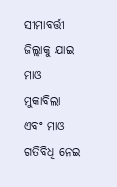ସୀମାବର୍ତ୍ତୀ ଜିଲ୍ଲାକୁ ଯାଇ ମାଓ ମୁକାବିଲା ଏବଂ ମାଓ ଗତିବିଧି ନେଇ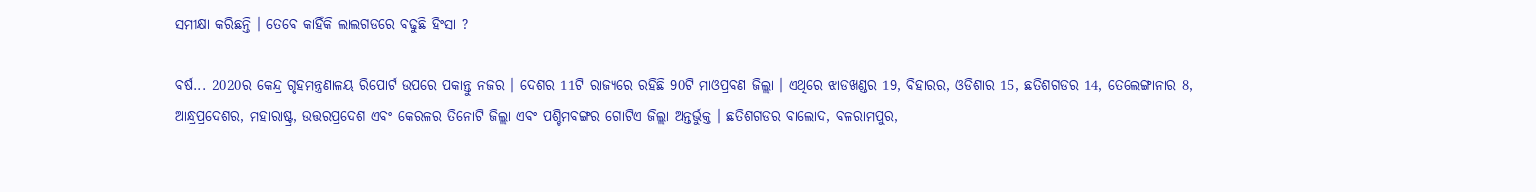ସମୀକ୍ଷା କରିଛନ୍ତି । ତେବେ କାହିଁକି ଲାଲଗଡରେ ବଢୁଛି ହିଂସା ?

ବର୍ଷ... 2020ର କେନ୍ଦ୍ର ଗୃହମନ୍ତ୍ରଣାଳୟ ରିପୋର୍ଟ ଉପରେ ପକାନ୍ତୁ ନଜର । ଦେଶର 11ଟି ରାଜ୍ୟରେ ରହିଛି 90ଟି ମାଓପ୍ରବଣ ଜିଲ୍ଲା । ଏଥିରେ ଝାଡଖଣ୍ଡର 19, ବିହାରର, ଓଡିଶାର 15, ଛତିଶଗଡର 14, ତେଲେଙ୍ଗାନାର 8, ଆନ୍ଧ୍ରପ୍ରଦେଶର, ମହାରାଷ୍ଟ୍ର, ଉତ୍ତରପ୍ରଦେଶ ଏବଂ କେରଳର ତିନୋଟି ଜିଲ୍ଲା ଏବଂ ପଶ୍ଚିମବଙ୍ଗର ଗୋଟିଏ ଜିଲ୍ଲା ଅନ୍ତର୍ଭୁକ୍ତ । ଛତିଶଗଡର ବାଲୋଦ, ବଳରାମପୁର,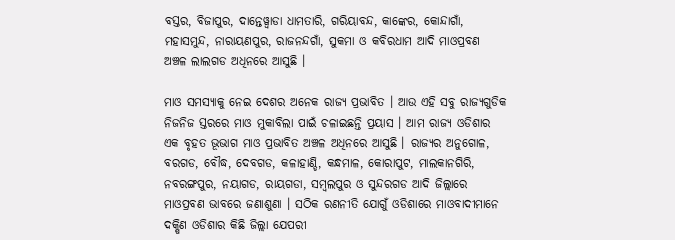ବସ୍ତର, ବିଜାପୁର, ଦାନ୍ତେୱ୍ବାଡା ଧାମତାରି, ଗରିୟାବନ୍ଦ, କାଙ୍କେର, କୋନ୍ଦାଗାଁ, ମହାସମୁନ୍ଦ, ନାରାୟଣପୁର, ରାଜନନ୍ଦଗାଁ, ସୁକମା ଓ କବିରଧାମ ଆଦି ମାଓପ୍ରବଣ ଅଞ୍ଚଳ ଲାଲଗଡ ଅଧିନରେ ଆସୁଛି ।

ମାଓ ସମସ୍ୟାକୁ ନେଇ ଦେଶର ଅନେକ ରାଜ୍ୟ ପ୍ରଭାବିତ । ଆଉ ଏହି ସବୁ ରାଜ୍ୟଗୁଡିକ ନିଜନିଜ ସ୍ତରରେ ମାଓ ମୁକାବିଲା ପାଇଁ ଚଳାଇଛନ୍ତି ପ୍ରୟାସ । ଆମ ରାଜ୍ୟ ଓଡିଶାର ଏକ ବୃହତ ଭୂଭାଗ ମାଓ ପ୍ରଭାବିତ ଅଞ୍ଚଳ ଅଧିନରେ ଆସୁଛି । ରାଜ୍ୟର ଅନୁଗୋଳ, ବରଗଡ, ବୌଦ୍ଧ, ଦେବଗଡ, କଳାହାଣ୍ଡି, କନ୍ଧମାଳ, କୋରାପୁଟ, ମାଲକାନଗିରି, ନବରଙ୍ଗପୁର, ନୟାଗଡ, ରାୟଗଡା, ସମ୍ବଲପୁର ଓ ସୁନ୍ଦରଗଡ ଆଦି ଜିଲ୍ଲାରେ ମାଓପ୍ରବଣ ଭାବରେ ଜଣାଶୁଣା । ସଠିକ ରଣନୀତି ଯୋଗୁଁ ଓଡିଶାରେ ମାଓବାଦୀମାନେ ଦକ୍ଷିଣ ଓଡିଶାର କିଛି ଜିଲ୍ଲା ଯେପରୀ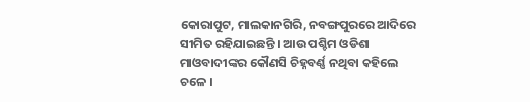କୋରାପୁଟ, ମାଲକାନଗିରି, ନବଙ୍ଗପୁରରେ ଆଦିରେ ସୀମିତ ରହିଯାଇଛନ୍ତି । ଆଉ ପଶ୍ଚିମ ଓଡିଶା ମାଓବାଦୀଙ୍କର କୌଣସି ଚିହ୍ନବର୍ଣ୍ଣ ନଥିବା କହିଲେ ଚଳେ ।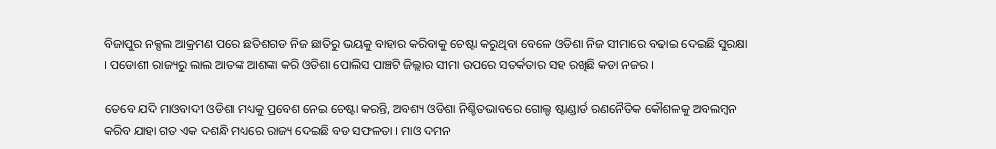ବିଜାପୁର ନକ୍ସଲ ଆକ୍ରମଣ ପରେ ଛତିଶଗଡ ନିଜ ଛାତିରୁ ଭୟକୁ ବାହାର କରିବାକୁ ଚେଷ୍ଟା କରୁଥିବା ବେଳେ ଓଡିଶା ନିଜ ସୀମାରେ ବଢାଇ ଦେଇଛି ସୁରକ୍ଷା । ପଡୋଶୀ ରାଜ୍ୟରୁ ଲାଲ ଆତଙ୍କ ଆଶଙ୍କା କରି ଓଡିଶା ପୋଲିସ ପାଞ୍ଚଟି ଜିଲ୍ଲାର ସୀମା ଉପରେ ସତର୍କତାର ସହ ରଖିଛି କଡା ନଜର ।

ତେବେ ଯଦି ମାଓବାଦୀ ଓଡିଶା ମଧ୍ୟକୁ ପ୍ରବେଶ ନେଇ ଚେଷ୍ଟା କରନ୍ତି, ଅବଶ୍ୟ ଓଡିଶା ନିଶ୍ଚିତଭାବରେ ଗୋଲ୍ଡ ଷ୍ଟାଣ୍ଡାର୍ଡ ରଣନୈତିକ କୌଶଳକୁ ଅବଲମ୍ବନ କରିବ ଯାହା ଗତ ଏକ ଦଶନ୍ଧି ମଧ୍ୟରେ ରାଜ୍ୟ ଦେଇଛି ବଡ ସଫଳତା । ମାଓ ଦମନ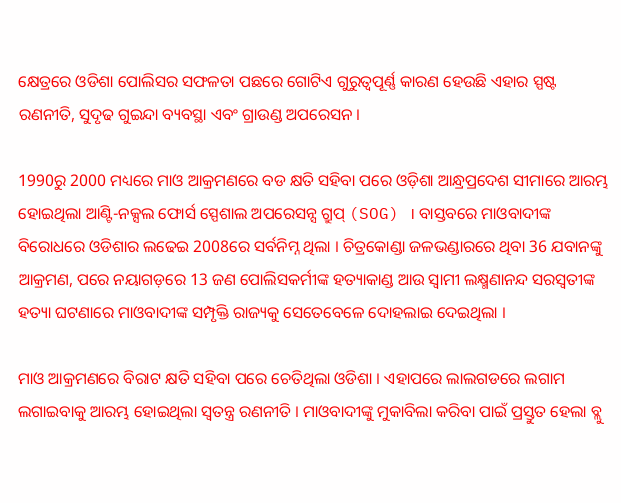କ୍ଷେତ୍ରରେ ଓଡିଶା ପୋଲିସର ସଫଳତା ପଛରେ ଗୋଟିଏ ଗୁରୁତ୍ୱପୂର୍ଣ୍ଣ କାରଣ ହେଉଛି ଏହାର ସ୍ପଷ୍ଟ ରଣନୀତି, ସୁଦୃଢ ଗୁଇନ୍ଦା ବ୍ୟବସ୍ଥା ଏବଂ ଗ୍ରାଉଣ୍ଡ ଅପରେସନ ।

1990ରୁ 2000 ମଧ୍ୟରେ ମାଓ ଆକ୍ରମଣରେ ବଡ କ୍ଷତି ସହିବା ପରେ ଓଡ଼ିଶା ଆନ୍ଧ୍ରପ୍ରଦେଶ ସୀମାରେ ଆରମ୍ଭ ହୋଇଥିଲା ଆଣ୍ଟି-ନକ୍ସଲ ଫୋର୍ସ ସ୍ପେଶାଲ ଅପରେସନ୍ସ ଗ୍ରୁପ୍ (SOG) । ବାସ୍ତବରେ ମାଓବାଦୀଙ୍କ ବିରୋଧରେ ଓଡିଶାର ଲଢେଇ 2008ରେ ସର୍ବନିମ୍ନ ଥିଲା । ଚିତ୍ରକୋଣ୍ଡା ଜଳଭଣ୍ଡାରରେ ଥିବା 36 ଯବାନଙ୍କୁ ଆକ୍ରମଣ, ପରେ ନୟାଗଡ଼ରେ 13 ଜଣ ପୋଲିସକର୍ମୀଙ୍କ ହତ୍ୟାକାଣ୍ଡ ଆଉ ସ୍ବାମୀ ଲକ୍ଷ୍ମଣାନନ୍ଦ ସରସ୍ୱତୀଙ୍କ ହତ୍ୟା ଘଟଣାରେ ମାଓବାଦୀଙ୍କ ସମ୍ପୃକ୍ତି ରାଜ୍ୟକୁ ସେତେବେଳେ ଦୋହଲାଇ ଦେଇଥିଲା ।

ମାଓ ଆକ୍ରମଣରେ ବିରାଟ କ୍ଷତି ସହିବା ପରେ ଚେତିଥିଲା ଓଡିଶା । ଏହାପରେ ଲାଲଗଡରେ ଲଗାମ ଲଗାଇବାକୁ ଆରମ୍ଭ ହୋଇଥିଲା ସ୍ବତନ୍ତ୍ର ରଣନୀତି । ମାଓବାଦୀଙ୍କୁ ମୁକାବିଲା କରିବା ପାଇଁ ପ୍ରସ୍ତୁତ ହେଲା ବ୍ଲୁ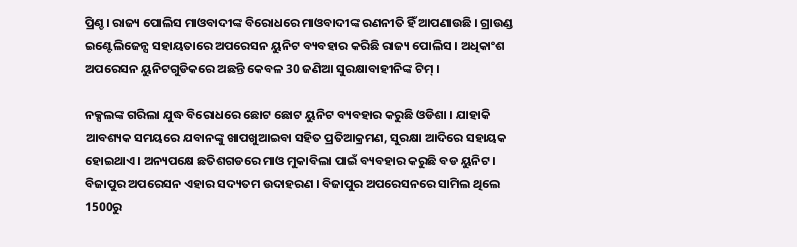ପ୍ରିଣ୍ଚ । ରାଜ୍ୟ ପୋଲିସ ମାଓବାଦୀଙ୍କ ବିରୋଧରେ ମାଓବାଦୀଙ୍କ ରଣନୀତି ହିଁ ଆପଣାଉଛି । ଗ୍ରାଉଣ୍ଡ ଇଣ୍ଟେଲିଜେନ୍ସ ସହାୟତାରେ ଅପରେସନ ୟୁନିଟ ବ୍ୟବହାର କରିଛି ରାଜ୍ୟ ପୋଲିସ । ଅଧିକାଂଶ ଅପରେସନ ୟୁନିଟଗୁଡିକରେ ଅଛନ୍ତି କେବଳ 30 ଜଣିଆ ସୁରକ୍ଷାବାହୀନିଙ୍କ ଟିମ୍‌ ।

ନକ୍ସଲଙ୍କ ଗରିଲା ଯୁଦ୍ଧ ବିରୋଧରେ ଛୋଟ ଛୋଟ ୟୁନିଟ ବ୍ୟବହାର କରୁଛି ଓଡିଶା । ଯାହାକି ଆବଶ୍ୟକ ସମୟରେ ଯବାନଙ୍କୁ ଖାପଖୁଆଇବା ସହିତ ପ୍ରତିଆକ୍ରମଣ, ସୁରକ୍ଷା ଆଦିରେ ସହାୟକ ହୋଇଥାଏ । ଅନ୍ୟପକ୍ଷେ ଛତିଶଗଡରେ ମାଓ ମୁକାବିଲା ପାଇଁ ବ୍ୟବହାର କରୁଛି ବଡ ୟୁନିଟ । ବିଜାପୁର ଅପରେସନ ଏହାର ସଦ୍ୟତମ ଉଦାହରଣ । ବିଜାପୁର ଅପରେସନରେ ସାମିଲ ଥିଲେ 1500ରୁ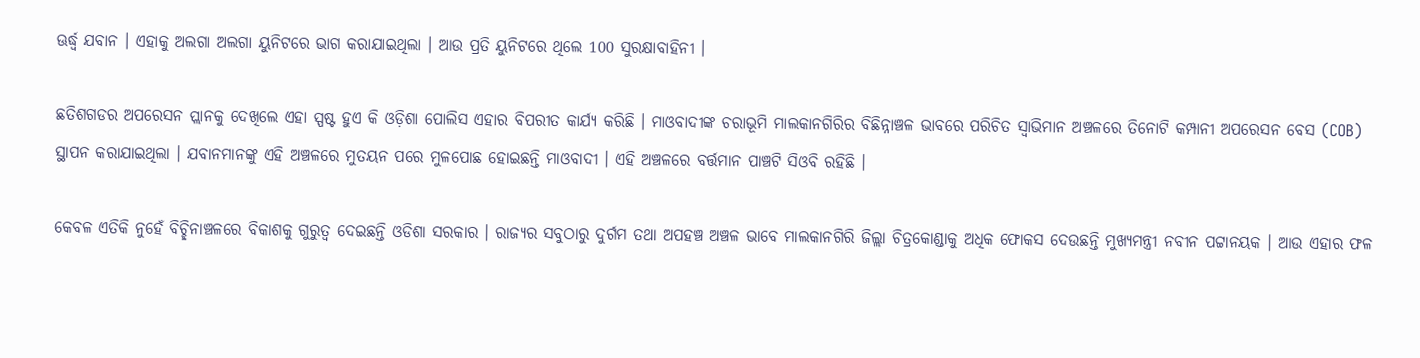ଊର୍ଦ୍ଧ୍ବ ଯବାନ । ଏହାକୁ ଅଲଗା ଅଲଗା ୟୁନିଟରେ ଭାଗ କରାଯାଇଥିଲା । ଆଉ ପ୍ରତି ୟୁନିଟରେ ଥିଲେ 100 ସୁରକ୍ଷାବାହିନୀ ।

ଛତିଶଗଡର ଅପରେସନ ପ୍ଲାନକୁ ଦେଖିଲେ ଏହା ସ୍ପଷ୍ଟ ହୁଏ କି ଓଡ଼ିଶା ପୋଲିସ ଏହାର ବିପରୀତ କାର୍ଯ୍ୟ କରିଛି । ମାଓବାଦୀଙ୍କ ଚରାଭୂମି ମାଲକାନଗିରିର ବିଛିନ୍ନାଞ୍ଚଳ ଭାବରେ ପରିଚିତ ସ୍ବାଭିମାନ ଅଞ୍ଚଳରେ ତିନୋଟି କମ୍ପାନୀ ଅପରେସନ ବେସ (COB) ସ୍ଥାପନ କରାଯାଇଥିଲା । ଯବାନମାନଙ୍କୁ ଏହି ଅଞ୍ଚଳରେ ମୁତୟନ ପରେ ମୁଳପୋଛ ହୋଇଛନ୍ତି ମାଓବାଦୀ । ଏହି ଅଞ୍ଚଳରେ ବର୍ତ୍ତମାନ ପାଞ୍ଚଟି ସିଓବି ରହିଛି ।

କେବଳ ଏତିକି ନୁହେଁ ବିଚ୍ଛିନାଞ୍ଚଳରେ ବିକାଶକୁ ଗୁରୁତ୍ବ ଦେଇଛନ୍ତି ଓଡିଶା ସରକାର । ରାଜ୍ୟର ସବୁଠାରୁ ଦୁର୍ଗମ ତଥା ଅପହଞ୍ଚ ଅଞ୍ଚଳ ଭାବେ ମାଲକାନଗିରି ଜିଲ୍ଲା ଚିତ୍ରକୋଣ୍ଡାକୁ ଅଧିକ ଫୋକସ ଦେଉଛନ୍ତି ମୁଖ୍ୟମନ୍ତ୍ରୀ ନବୀନ ପଟ୍ଟାନୟକ । ଆଉ ଏହାର ଫଳ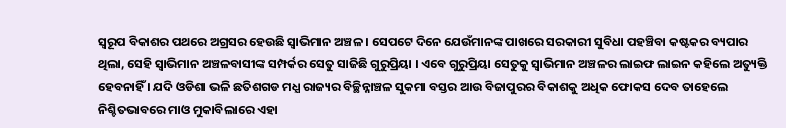ସ୍ବରୂପ ବିକାଶର ପଥରେ ଅଗ୍ରସର ହେଉଛି ସ୍ବାଭିମାନ ଅଞ୍ଚଳ । ସେପଟେ ଦିନେ ଯେଉଁମାନଙ୍କ ପାଖରେ ସରକାରୀ ସୁବିଧା ପହଞ୍ଚିବା କଷ୍ଟକର ବ୍ୟପାର ଥିଲା, ସେହି ସ୍ବାଭିମାନ ଅଞ୍ଚଳବାସୀଙ୍କ ସମ୍ପର୍କର ସେତୁ ସାଜିଛି ଗୁରୁପ୍ରିୟା । ଏବେ ଗୁରୁପ୍ରିୟା ସେତୁକୁ ସ୍ବାଭିମାନ ଅଞ୍ଚଳର ଲାଇଫ ଲାଇନ କହିଲେ ଅତ୍ୟୁକ୍ତି ହେବନାହିଁ । ଯଦି ଓଡିଶା ଭଳି ଛତିଶଗଡ ମଧ୍ଯ ରାଜ୍ୟର ବିଚ୍ଛିନ୍ନାଞ୍ଚଳ ସୁକମା ବସ୍ତର ଆଉ ବିଜାପୁରର ବିକାଶକୁ ଅଧିକ ଫୋକସ ଦେବ ତାହେଲେ ନିଶ୍ଚିତଭାବରେ ମାଓ ମୁକାବିଲାରେ ଏହା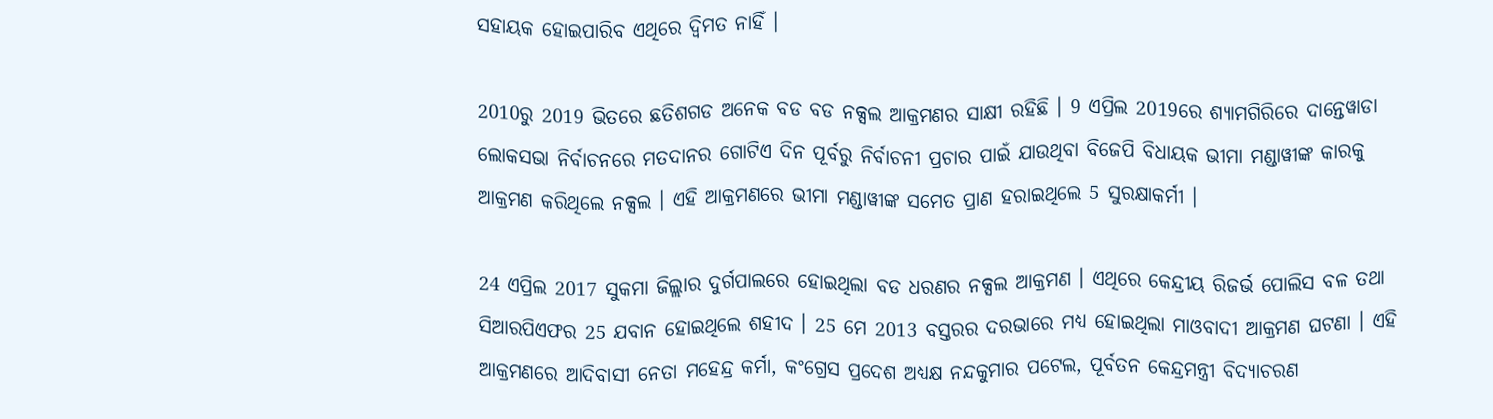ସହାୟକ ହୋଇପାରିବ ଏଥିରେ ଦ୍ବିମତ ନାହିଁ ।

2010ରୁ 2019 ଭିତରେ ଛତିଶଗଡ ଅନେକ ବଡ ବଡ ନକ୍ସଲ ଆକ୍ରମଣର ସାକ୍ଷୀ ରହିଛି । 9 ଏପ୍ରିଲ 2019ରେ ଶ୍ୟାମଗିରିରେ ଦାନ୍ତେୱାଡା ଲୋକସଭା ନିର୍ବାଚନରେ ମତଦାନର ଗୋଟିଏ ଦିନ ପୂର୍ବରୁ ନିର୍ବାଚନୀ ପ୍ରଚାର ପାଇଁ ଯାଉଥିବା ବିଜେପି ବିଧାୟକ ଭୀମା ମଣ୍ଡାୱୀଙ୍କ କାରକୁ ଆକ୍ରମଣ କରିଥିଲେ ନକ୍ସଲ । ଏହି ଆକ୍ରମଣରେ ଭୀମା ମଣ୍ଡାୱୀଙ୍କ ସମେତ ପ୍ରାଣ ହରାଇଥିଲେ 5 ସୁରକ୍ଷାକର୍ମୀ ।

24 ଏପ୍ରିଲ 2017 ସୁକମା ଜିଲ୍ଲାର ଦୁର୍ଗପାଲରେ ହୋଇଥିଲା ବଡ ଧରଣର ନକ୍ସଲ ଆକ୍ରମଣ । ଏଥିରେ କେନ୍ଦ୍ରୀୟ ରିଜର୍ଭ ପୋଲିସ ବଳ ତଥା ସିଆରପିଏଫର 25 ଯବାନ ହୋଇଥିଲେ ଶହୀଦ । 25 ମେ 2013 ବସ୍ତରର ଦରଭାରେ ମଧ୍ୟ ହୋଇଥିଲା ମାଓବାଦୀ ଆକ୍ରମଣ ଘଟଣା । ଏହି ଆକ୍ରମଣରେ ଆଦିବାସୀ ନେତା ମହେନ୍ଦ୍ର କର୍ମା, କଂଗ୍ରେସ ପ୍ରଦେଶ ଅଧ୍ୟକ୍ଷ ନନ୍ଦକୁମାର ପଟେଲ, ପୂର୍ବତନ କେନ୍ଦ୍ରମନ୍ତ୍ରୀ ବିଦ୍ୟାଚରଣ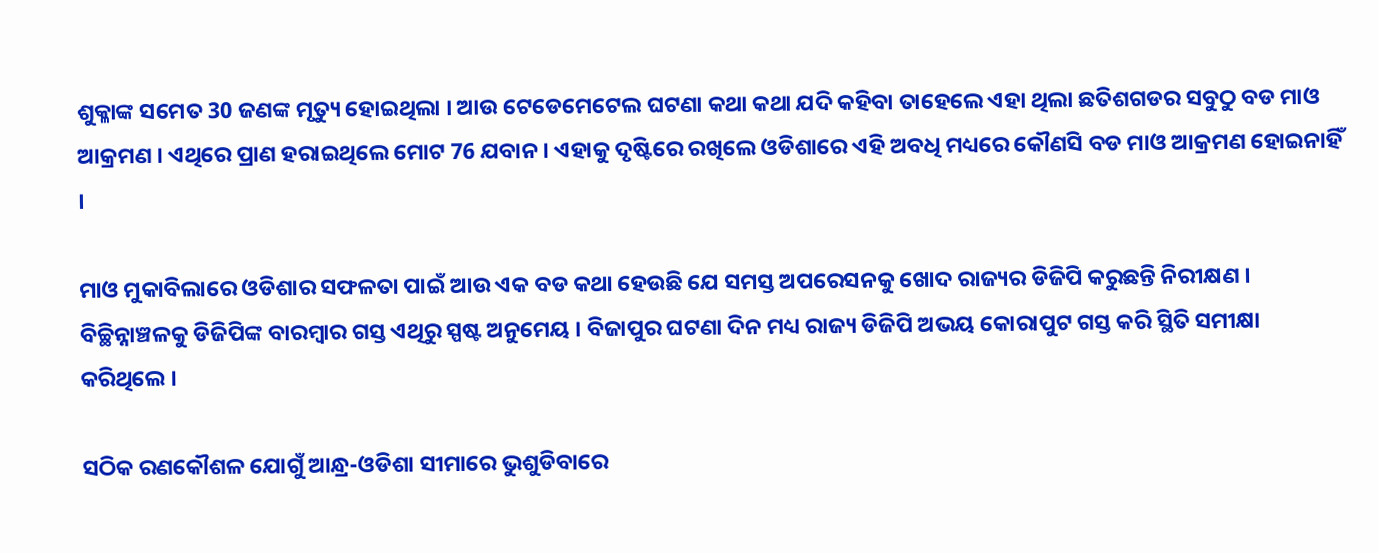ଶୁକ୍ଳାଙ୍କ ସମେତ 30 ଜଣଙ୍କ ମୃତ୍ୟୁ ହୋଇଥିଲା । ଆଉ ଟେଡେମେଟେଲ ଘଟଣା କଥା କଥା ଯଦି କହିବା ତାହେଲେ ଏହା ଥିଲା ଛତିଶଗଡର ସବୁଠୁ ବଡ ମାଓ ଆକ୍ରମଣ । ଏଥିରେ ପ୍ରାଣ ହରାଇଥିଲେ ମୋଟ 76 ଯବାନ । ଏହାକୁ ଦୃଷ୍ଟିରେ ରଖିଲେ ଓଡିଶାରେ ଏହି ଅବଧି ମଧ୍ୟରେ କୌଣସି ବଡ ମାଓ ଆକ୍ରମଣ ହୋଇନାହିଁ ।

ମାଓ ମୁକାବିଲାରେ ଓଡିଶାର ସଫଳତା ପାଇଁ ଆଉ ଏକ ବଡ କଥା ହେଉଛି ଯେ ସମସ୍ତ ଅପରେସନକୁ ଖୋଦ ରାଜ୍ୟର ଡିଜିପି କରୁଛନ୍ତି ନିରୀକ୍ଷଣ । ବିଚ୍ଛିନ୍ନାଞ୍ଚଳକୁ ଡିଜିପିଙ୍କ ବାରମ୍ବାର ଗସ୍ତ ଏଥିରୁ ସ୍ପଷ୍ଟ ଅନୁମେୟ । ବିଜାପୁର ଘଟଣା ଦିନ ମଧ୍ୟ ରାଜ୍ୟ ଡିଜିପି ଅଭୟ କୋରାପୁଟ ଗସ୍ତ କରି ସ୍ଥିତି ସମୀକ୍ଷା କରିଥିଲେ ।

ସଠିକ ରଣକୌଶଳ ଯୋଗୁଁ ଆନ୍ଧ୍ର-ଓଡିଶା ସୀମାରେ ଭୁଶୁଡିବାରେ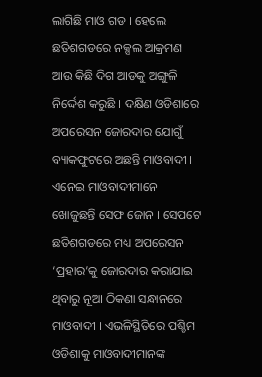ଲାଗିଛି ମାଓ ଗଡ । ହେଲେ ଛତିଶଗଡରେ ନକ୍ସଲ ଆକ୍ରମଣ ଆଉ କିଛି ଦିଗ ଆଡକୁ ଅଙ୍ଗୁଳି ନିର୍ଦ୍ଦେଶ କରୁଛି । ଦକ୍ଷିଣ ଓଡିଶାରେ ଅପରେସନ ଜୋରଦାର ଯୋଗୁଁ ବ୍ୟାକଫୁଟରେ ଅଛନ୍ତି ମାଓବାଦୀ । ଏନେଇ ମାଓବାଦୀମାନେ ଖୋଜୁଛନ୍ତି ସେଫ ଜୋନ । ସେପଟେ ଛତିଶଗଡରେ ମଧ୍ୟ ଅପରେସନ ‘ପ୍ରହାର’କୁ ଜୋରଦାର କରାଯାଇ ଥିବାରୁ ନୂଆ ଠିକଣା ସନ୍ଧାନରେ ମାଓବାଦୀ । ଏଭଳିସ୍ଥିତିରେ ପଶ୍ଚିମ ଓଡିଶାକୁ ମାଓବାଦୀମାନଙ୍କ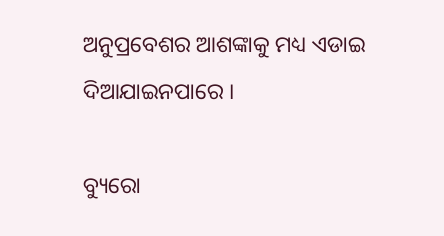ଅନୁପ୍ରବେଶର ଆଶଙ୍କାକୁ ମଧ୍ୟ ଏଡାଇ ଦିଆଯାଇନପାରେ ।

ବ୍ୟୁରୋ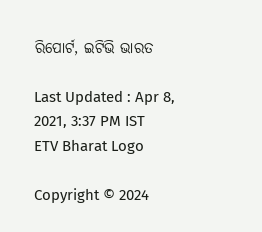ରିପୋର୍ଟ, ଇଟିଭି ଭାରତ

Last Updated : Apr 8, 2021, 3:37 PM IST
ETV Bharat Logo

Copyright © 2024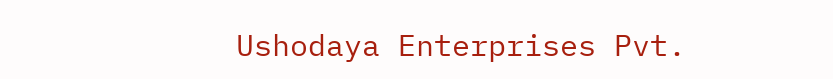Ushodaya Enterprises Pvt.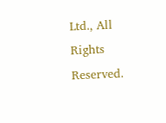Ltd., All Rights Reserved.